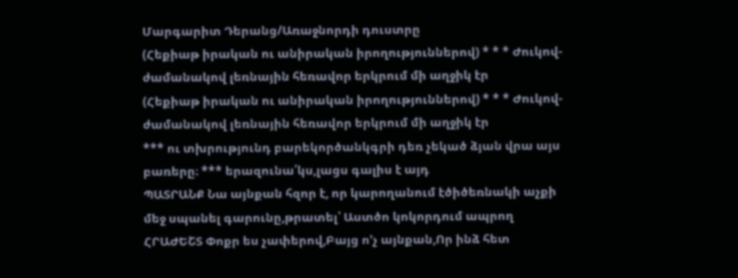Մարգարիտ Դերանց/Առաջնորդի դուստրը
(Հեքիաթ իրական ու անիրական իրողություններով) * * * Ժուկով-ժամանակով լեռնային հեռավոր երկրում մի աղջիկ էր
(Հեքիաթ իրական ու անիրական իրողություններով) * * * Ժուկով-ժամանակով լեռնային հեռավոր երկրում մի աղջիկ էր
*** ու տխրությունդ բարեկործանկգրի դեռ չեկած ձյան վրա այս բառերը։ *** երազունա՛կս,լացս գալիս է այդ
ՊԱՏՐԱՆՔ Նա այնքան հզոր է, որ կարողանում էծիծեռնակի աչքի մեջ սպանել գարունը,թրատել՝ Աստծո կոկորդում ապրող
ՀՐԱԺԵՇՏ Փոքր ես չափերով,Բայց ո’չ այնքան,Որ ինձ հետ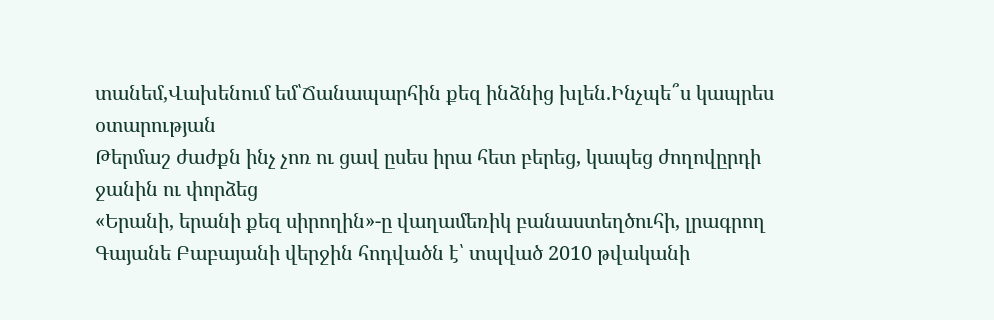տանեմ,Վախենում եմ՝Ճանապարհին քեզ ինձնից խլեն.Ինչպե՞ս կապրես օտարության
Թերմաշ ժաժքն ինչ չոռ ու ցավ ըսես իրա հետ բերեց, կապեց ժողովըրդի ջանին ու փորձեց
«Երանի, երանի քեզ սիրողին»-ը վաղամեռիկ բանաստեղծուհի, լրագրող Գայանե Բաբայանի վերջին հոդվածն է՝ տպված 2010 թվականի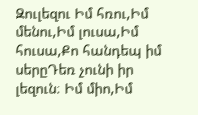Զուլեզու Իմ հռու,Իմ մենու,Իմ լուսա,Իմ հուսա,Քո հանդեպ իմ սերըԴեռ չունի իր լեզուն։ Իմ միո,Իմ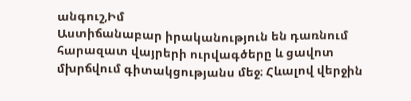անգուշ,Իմ
Աստիճանաբար իրականություն են դառնում հարազատ վայրերի ուրվագծերը և ցավոտ մխրճվում գիտակցությանս մեջ։ Հևալով վերջին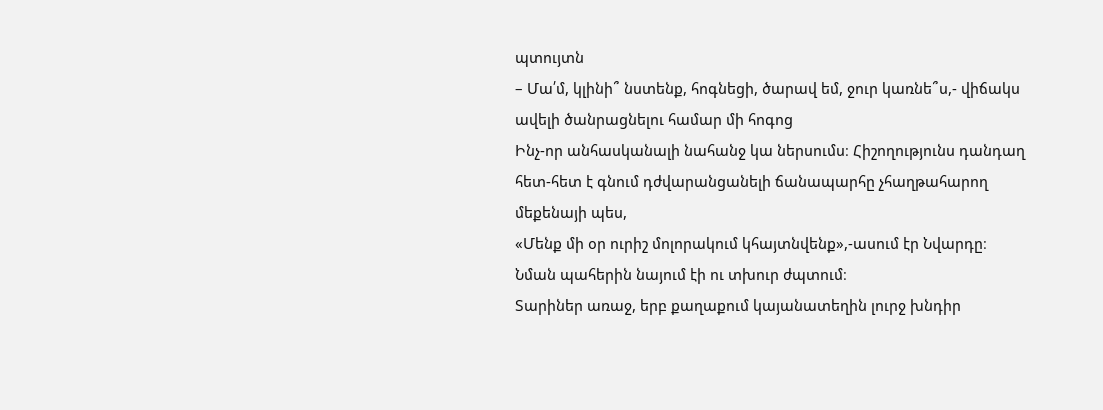պտույտն
– Մա՛մ, կլինի՞ նստենք, հոգնեցի, ծարավ եմ, ջուր կառնե՞ս,- վիճակս ավելի ծանրացնելու համար մի հոգոց
Ինչ-որ անհասկանալի նահանջ կա ներսումս։ Հիշողությունս դանդաղ հետ-հետ է գնում դժվարանցանելի ճանապարհը չհաղթահարող մեքենայի պես,
«Մենք մի օր ուրիշ մոլորակում կհայտնվենք»,-ասում էր Նվարդը։ Նման պահերին նայում էի ու տխուր ժպտում։
Տարիներ առաջ, երբ քաղաքում կայանատեղին լուրջ խնդիր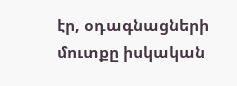էր, օդագնացների մուտքը իսկական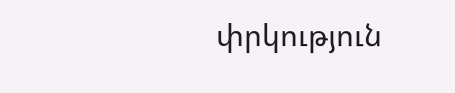փրկություն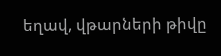եղավ, վթարների թիվը